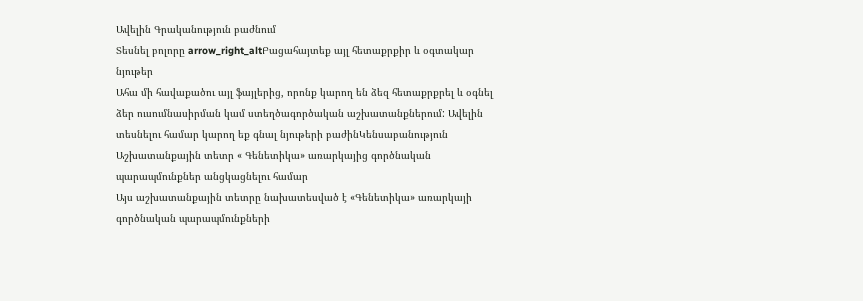Ավելին Գրականություն բաժնում
Տեսնել բոլորը arrow_right_altԲացահայտեք այլ հետաքրքիր և օգտակար նյութեր
Ահա մի հավաքածու այլ ֆայլերից, որոնք կարող են ձեզ հետաքրքրել և օգնել ձեր ուսումնասիրման կամ ստեղծագործական աշխատանքներում: Ավելին տեսնելու համար կարող եք գնալ նյութերի բաժինԿենսաբանություն
Աշխատանքային տետր « Գենետիկա» առարկայից գործնական պարապմունքներ անցկացնելու համար
Այս աշխատանքային տետրը նախատեսված է «Գենետիկա» առարկայի գործնական պարապմունքների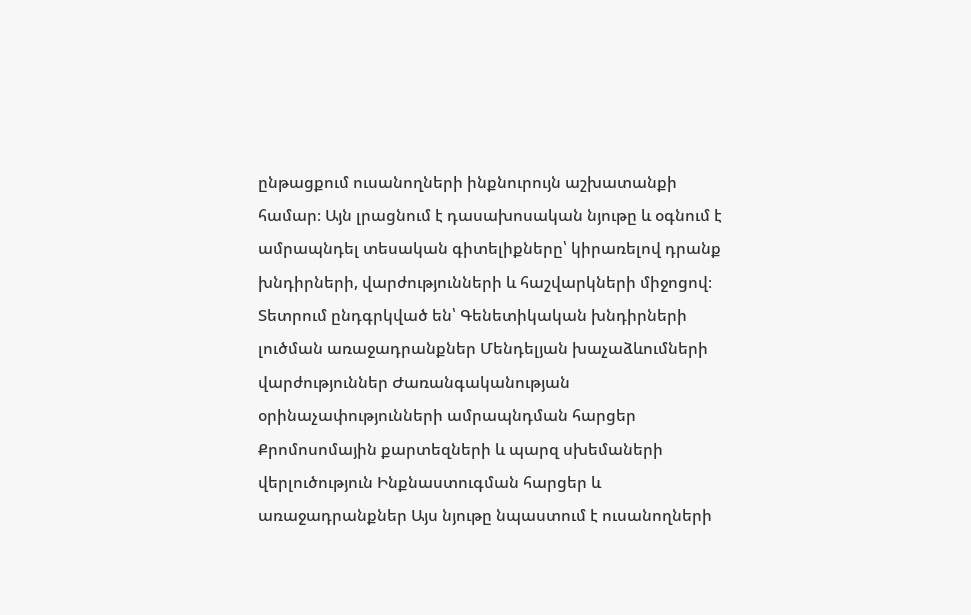ընթացքում ուսանողների ինքնուրույն աշխատանքի համար։ Այն լրացնում է դասախոսական նյութը և օգնում է ամրապնդել տեսական գիտելիքները՝ կիրառելով դրանք խնդիրների, վարժությունների և հաշվարկների միջոցով։ Տետրում ընդգրկված են՝ Գենետիկական խնդիրների լուծման առաջադրանքներ Մենդելյան խաչաձևումների վարժություններ Ժառանգականության օրինաչափությունների ամրապնդման հարցեր Քրոմոսոմային քարտեզների և պարզ սխեմաների վերլուծություն Ինքնաստուգման հարցեր և առաջադրանքներ Այս նյութը նպաստում է ուսանողների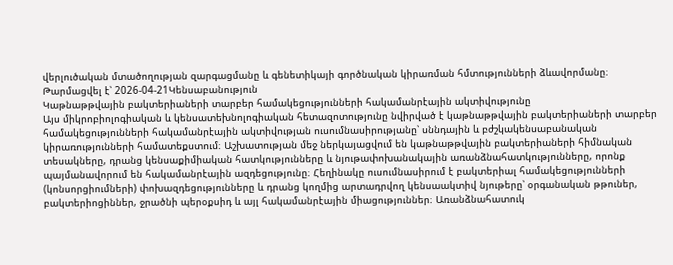վերլուծական մտածողության զարգացմանը և գենետիկայի գործնական կիրառման հմտությունների ձևավորմանը։
Թարմացվել է՝ 2026-04-21Կենսաբանություն
Կաթնաթթվային բակտերիաների տարբեր համակեցությունների հակամանրէային ակտիվությունը
Այս միկրոբիոլոգիական և կենսատեխնոլոգիական հետազոտությունը նվիրված է կաթնաթթվային բակտերիաների տարբեր համակեցությունների հակամանրէային ակտիվության ուսումնասիրությանը՝ սննդային և բժշկակենսաբանական կիրառությունների համատեքստում։ Աշխատության մեջ ներկայացվում են կաթնաթթվային բակտերիաների հիմնական տեսակները, դրանց կենսաքիմիական հատկությունները և նյութափոխանակային առանձնահատկությունները, որոնք պայմանավորում են հակամանրէային ազդեցությունը։ Հեղինակը ուսումնասիրում է բակտերիալ համակեցությունների (կոնսորցիումների) փոխազդեցությունները և դրանց կողմից արտադրվող կենսաակտիվ նյութերը՝ օրգանական թթուներ, բակտերիոցիններ, ջրածնի պերօքսիդ և այլ հակամանրէային միացություններ։ Առանձնահատուկ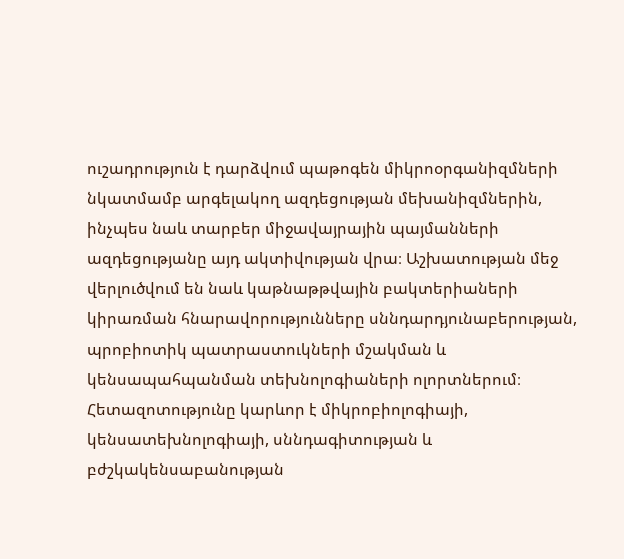ուշադրություն է դարձվում պաթոգեն միկրոօրգանիզմների նկատմամբ արգելակող ազդեցության մեխանիզմներին, ինչպես նաև տարբեր միջավայրային պայմանների ազդեցությանը այդ ակտիվության վրա։ Աշխատության մեջ վերլուծվում են նաև կաթնաթթվային բակտերիաների կիրառման հնարավորությունները սննդարդյունաբերության, պրոբիոտիկ պատրաստուկների մշակման և կենսապահպանման տեխնոլոգիաների ոլորտներում։ Հետազոտությունը կարևոր է միկրոբիոլոգիայի, կենսատեխնոլոգիայի, սննդագիտության և բժշկակենսաբանության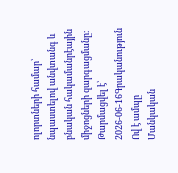ոլորտների համար՝ նպաստելով անվտանգ և բնական հակամանրէային միջոցների զարգացմանը։
Թարմացվել է՝ 2026-06-16Գրականություն
Ով է ամպը
Մանկական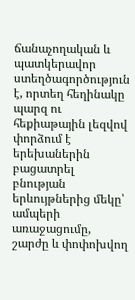ճանաչողական և պատկերավոր ստեղծագործություն է, որտեղ հեղինակը պարզ ու հեքիաթային լեզվով փորձում է երեխաներին բացատրել բնության երևույթներից մեկը՝ ամպերի առաջացումը, շարժը և փոփոխվող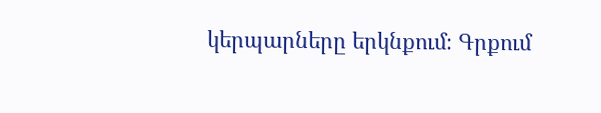կերպարները երկնքում։ Գրքում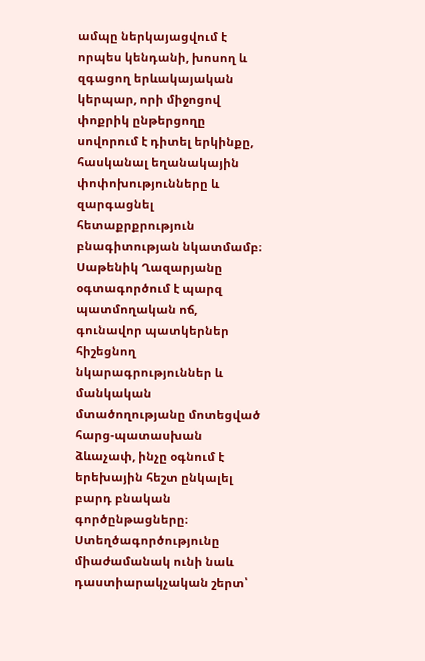ամպը ներկայացվում է որպես կենդանի, խոսող և զգացող երևակայական կերպար, որի միջոցով փոքրիկ ընթերցողը սովորում է դիտել երկինքը, հասկանալ եղանակային փոփոխությունները և զարգացնել հետաքրքրություն բնագիտության նկատմամբ։ Սաթենիկ Ղազարյանը օգտագործում է պարզ պատմողական ոճ, գունավոր պատկերներ հիշեցնող նկարագրություններ և մանկական մտածողությանը մոտեցված հարց-պատասխան ձևաչափ, ինչը օգնում է երեխային հեշտ ընկալել բարդ բնական գործընթացները։ Ստեղծագործությունը միաժամանակ ունի նաև դաստիարակչական շերտ՝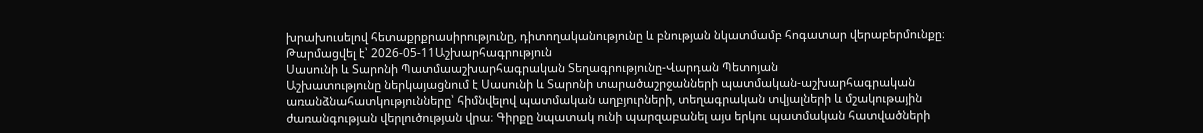խրախուսելով հետաքրքրասիրությունը, դիտողականությունը և բնության նկատմամբ հոգատար վերաբերմունքը։
Թարմացվել է՝ 2026-05-11Աշխարհագրություն
Սասունի և Տարոնի Պատմաաշխարհագրական Տեղագրությունը-Վարդան Պետոյան
Աշխատությունը ներկայացնում է Սասունի և Տարոնի տարածաշրջանների պատմական-աշխարհագրական առանձնահատկությունները՝ հիմնվելով պատմական աղբյուրների, տեղագրական տվյալների և մշակութային ժառանգության վերլուծության վրա։ Գիրքը նպատակ ունի պարզաբանել այս երկու պատմական հատվածների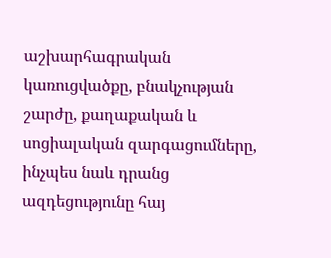աշխարհագրական կառուցվածքը, բնակչության շարժը, քաղաքական և սոցիալական զարգացումները, ինչպես նաև դրանց ազդեցությունը հայ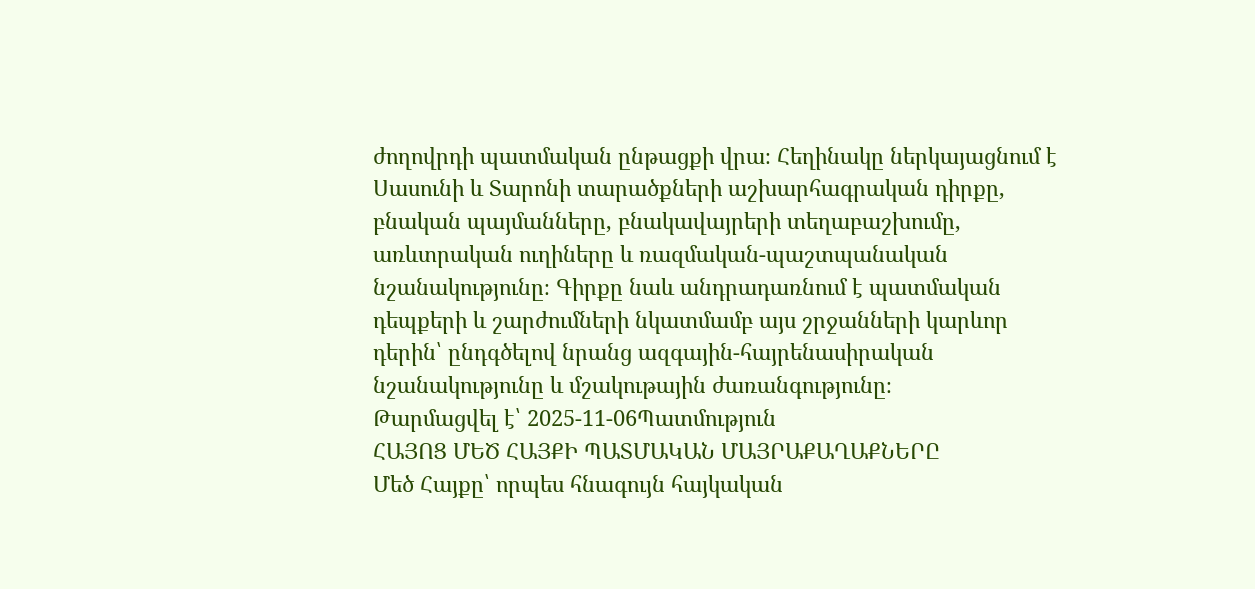ժողովրդի պատմական ընթացքի վրա։ Հեղինակը ներկայացնում է Սասունի և Տարոնի տարածքների աշխարհագրական դիրքը, բնական պայմանները, բնակավայրերի տեղաբաշխումը, առևտրական ուղիները և ռազմական-պաշտպանական նշանակությունը։ Գիրքը նաև անդրադառնում է պատմական դեպքերի և շարժումների նկատմամբ այս շրջանների կարևոր դերին՝ ընդգծելով նրանց ազգային-հայրենասիրական նշանակությունը և մշակութային ժառանգությունը։
Թարմացվել է՝ 2025-11-06Պատմություն
ՀԱՅՈՑ ՄԵԾ ՀԱՅՔԻ ՊԱՏՄԱԿԱՆ ՄԱՅՐԱՔԱՂԱՔՆԵՐԸ
Մեծ Հայքը՝ որպես հնագույն հայկական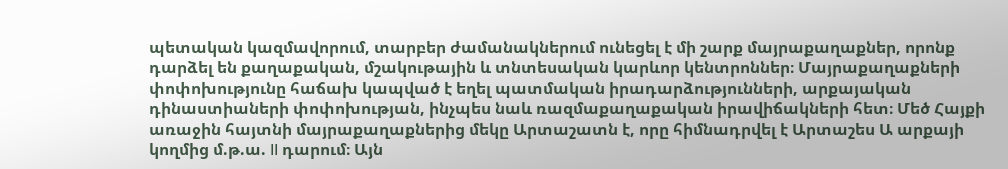պետական կազմավորում, տարբեր ժամանակներում ունեցել է մի շարք մայրաքաղաքներ, որոնք դարձել են քաղաքական, մշակութային և տնտեսական կարևոր կենտրոններ։ Մայրաքաղաքների փոփոխությունը հաճախ կապված է եղել պատմական իրադարձությունների, արքայական դինաստիաների փոփոխության, ինչպես նաև ռազմաքաղաքական իրավիճակների հետ։ Մեծ Հայքի առաջին հայտնի մայրաքաղաքներից մեկը Արտաշատն է, որը հիմնադրվել է Արտաշես Ա արքայի կողմից մ.թ.ա. II դարում։ Այն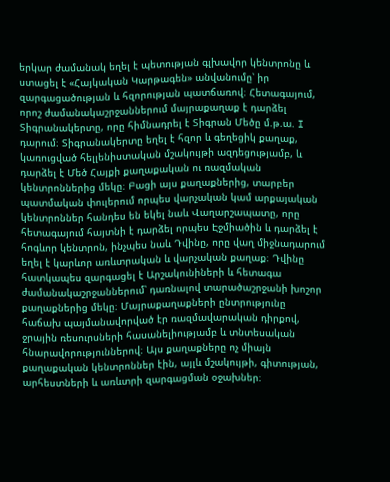երկար ժամանակ եղել է պետության գլխավոր կենտրոնը և ստացել է «Հայկական Կարթագեն» անվանումը՝ իր զարգացածության և հզորության պատճառով։ Հետագայում, որոշ ժամանակաշրջաններում մայրաքաղաք է դարձել Տիգրանակերտը, որը հիմնադրել է Տիգրան Մեծը մ.թ.ա. I դարում։ Տիգրանակերտը եղել է հզոր և գեղեցիկ քաղաք, կառուցված հելլենիստական մշակույթի ազդեցությամբ, և դարձել է Մեծ Հայքի քաղաքական ու ռազմական կենտրոններից մեկը։ Բացի այս քաղաքներից, տարբեր պատմական փուլերում որպես վարչական կամ արքայական կենտրոններ հանդես են եկել նաև Վաղարշապատը, որը հետագայում հայտնի է դարձել որպես Էջմիածին և դարձել է հոգևոր կենտրոն, ինչպես նաև Դվինը, որը վաղ միջնադարում եղել է կարևոր առևտրական և վարչական քաղաք։ Դվինը հատկապես զարգացել է Արշակունիների և հետագա ժամանակաշրջաններում՝ դառնալով տարածաշրջանի խոշոր քաղաքներից մեկը։ Մայրաքաղաքների ընտրությունը հաճախ պայմանավորված էր ռազմավարական դիրքով, ջրային ռեսուրսների հասանելիությամբ և տնտեսական հնարավորություններով։ Այս քաղաքները ոչ միայն քաղաքական կենտրոններ էին, այլև մշակույթի, գիտության, արհեստների և առևտրի զարգացման օջախներ։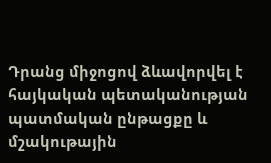Դրանց միջոցով ձևավորվել է հայկական պետականության պատմական ընթացքը և մշակութային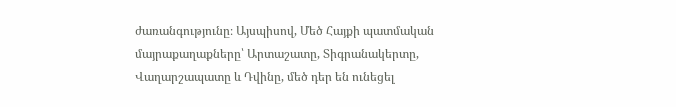ժառանգությունը։ Այսպիսով, Մեծ Հայքի պատմական մայրաքաղաքները՝ Արտաշատը, Տիգրանակերտը, Վաղարշապատը և Դվինը, մեծ դեր են ունեցել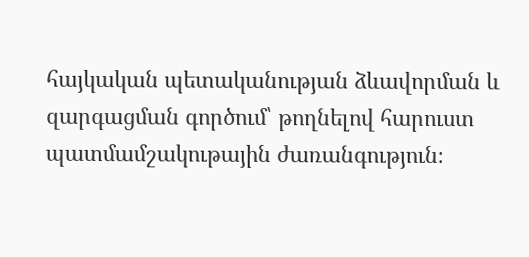հայկական պետականության ձևավորման և զարգացման գործում՝ թողնելով հարուստ պատմամշակութային ժառանգություն։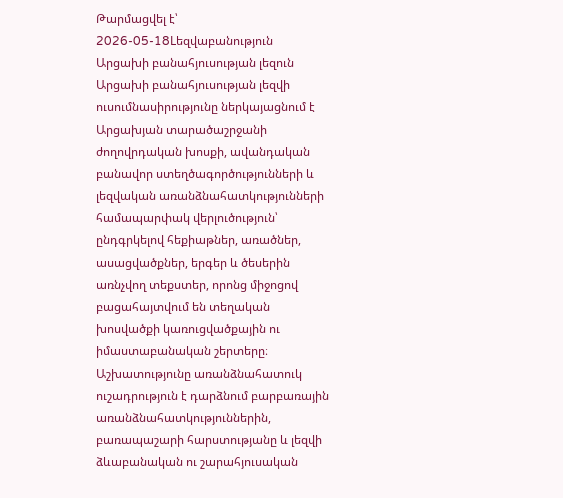Թարմացվել է՝ 2026-05-18Lեզվաբանություն
Արցախի բանահյուսության լեզուն
Արցախի բանահյուսության լեզվի ուսումնասիրությունը ներկայացնում է Արցախյան տարածաշրջանի ժողովրդական խոսքի, ավանդական բանավոր ստեղծագործությունների և լեզվական առանձնահատկությունների համապարփակ վերլուծություն՝ ընդգրկելով հեքիաթներ, առածներ, ասացվածքներ, երգեր և ծեսերին առնչվող տեքստեր, որոնց միջոցով բացահայտվում են տեղական խոսվածքի կառուցվածքային ու իմաստաբանական շերտերը։ Աշխատությունը առանձնահատուկ ուշադրություն է դարձնում բարբառային առանձնահատկություններին, բառապաշարի հարստությանը և լեզվի ձևաբանական ու շարահյուսական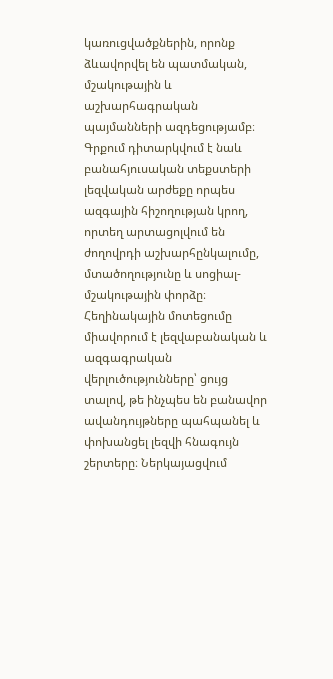կառուցվածքներին, որոնք ձևավորվել են պատմական, մշակութային և աշխարհագրական պայմանների ազդեցությամբ։ Գրքում դիտարկվում է նաև բանահյուսական տեքստերի լեզվական արժեքը որպես ազգային հիշողության կրող, որտեղ արտացոլվում են ժողովրդի աշխարհընկալումը, մտածողությունը և սոցիալ-մշակութային փորձը։ Հեղինակային մոտեցումը միավորում է լեզվաբանական և ազգագրական վերլուծությունները՝ ցույց տալով, թե ինչպես են բանավոր ավանդույթները պահպանել և փոխանցել լեզվի հնագույն շերտերը։ Ներկայացվում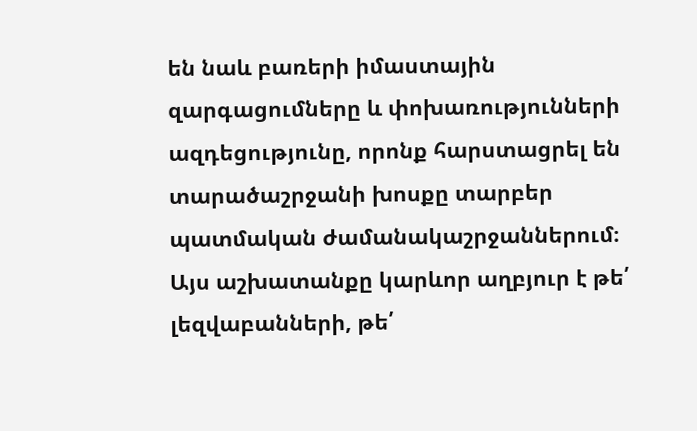են նաև բառերի իմաստային զարգացումները և փոխառությունների ազդեցությունը, որոնք հարստացրել են տարածաշրջանի խոսքը տարբեր պատմական ժամանակաշրջաններում։ Այս աշխատանքը կարևոր աղբյուր է թե՛ լեզվաբանների, թե՛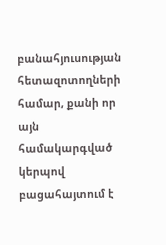բանահյուսության հետազոտողների համար, քանի որ այն համակարգված կերպով բացահայտում է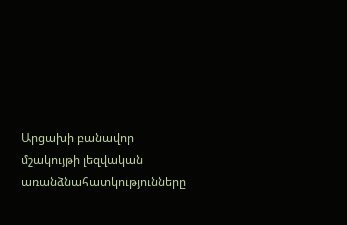Արցախի բանավոր մշակույթի լեզվական առանձնահատկությունները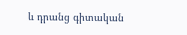և դրանց գիտական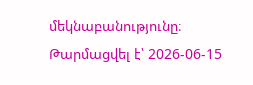մեկնաբանությունը։
Թարմացվել է՝ 2026-06-15